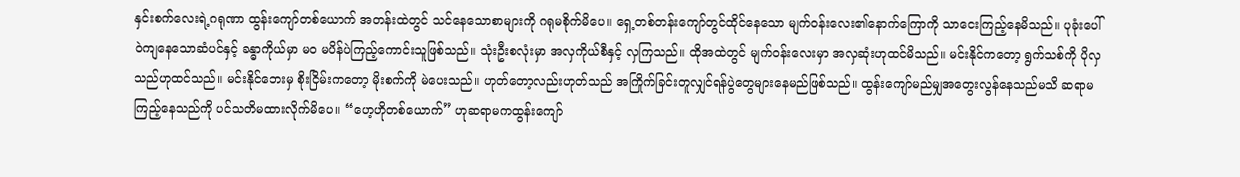နှင်းစက်လေးရဲ့ဂရုဏာ ထွန်းကျော်တစ်ယောက် အတန်းထဲတွင် သင်နေသောစာများကို ဂရုမစိုက်မိပေ။ ရှေ့တစ်တန်းကျော်တွင်ထိုင်နေသော မျက်ဝန်းလေး၏နောက်ကြောကို သာငေးကြည့်နေမိသည်။ ပုခုံးပေါ်ဝဲကျနေသောဆံပင်နှင့် ခန္ဓာကိုယ်မှာ မဝ မပိန်ပဲကြည့်ကောင်းသူဖြစ်သည်။ သုံးဦးစလုံးမှာ အလှကိုယ်စီနှင့် လှကြသည်။ ထိုအထဲတွင် မျက်ဝန်းလေးမှာ အလှဆုံးဟုထင်မိသည်။ မင်းနိုင်ကတော့ ရွက်သစ်ကို ပိုလှသည်ဟုထင်သည်။ မင်းနိုင်ဘေးမှ စိုးငြိမ်းကတော့ မိုးစက်ကို မဲပေးသည်။ ဟုတ်တော့လည်းဟုတ်သည် အကြိုက်ခြင်းတူလျှင်ရန်ပွဲတွေများနေမည်ဖြစ်သည်။ ထွန်းကျော်မည်မျှအတွေးလွန်နေသည်မသိ ဆရာမကြည့်နေသည်ကို ပင်သတိမထားလိုက်မိပေ။ “ဟေ့ဟိုတစ်ယောက်” ဟုဆရာမကထွန်းကျော်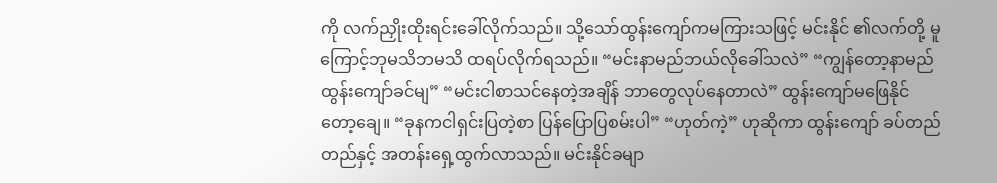ကို လက်ညှိုးထိုးရင်းခေါ်လိုက်သည်။ သို့သော်ထွန်းကျော်ကမကြားသဖြင့် မင်းနိုင် ၏လက်တို့ မူကြောင့်ဘုမသိဘမသိ ထရပ်လိုက်ရသည်။ “မင်းနာမည်ဘယ်လိုခေါ်သလဲ” “ကျွန်တော့နာမည် ထွန်းကျော်ခင်မျ” “မင်းငါစာသင်နေတဲ့အချိန် ဘာတွေလုပ်နေတာလဲ” ထွန်းကျော်မဖြေနိုင်တော့ချေ။ “ခုနကငါရှင်းပြတဲ့စာ ပြန်ပြောပြစမ်းပါ” “ဟုတ်ကဲ့” ဟုဆိုကာ ထွန်းကျော် ခပ်တည်တည်နှင့် အတန်းရှေ့ထွက်လာသည်။ မင်းနိုင်ခမျာ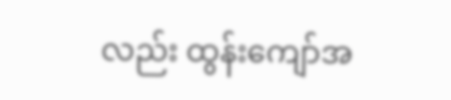လည်း ထွန်းကျော်အ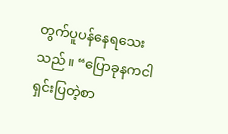တွက်ပူပန်နေရသေးသည်။ “ပြောခုနကငါရှင်းပြတဲ့စာ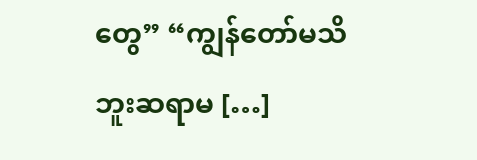တွေ” “ကျွန်တော်မသိဘူးဆရာမ […]